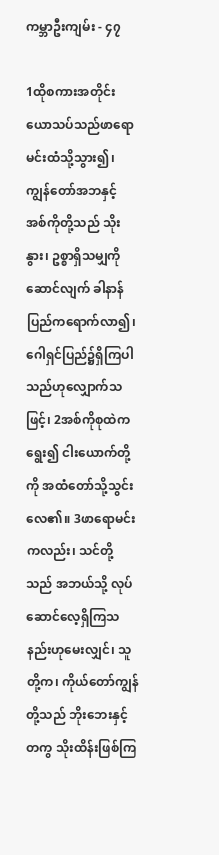ကမ္ဘာဦးကျမ်း - ၄၇

1ထိုစကားအတိုင်း ယောသပ်သည်ဖာရောမင်းထံသို့သွား၍၊ ကျွန်တော်အဘနှင့် အစ်ကိုတို့သည် သိုးနွား၊ ဥစ္စာရှိသမျှကိုဆောင်လျက် ခါနာန်ပြည်ကရောက်လာ၍၊ ဂေါရှင်ပြည်၌ရှိကြပါသည်ဟုလျှောက်သဖြင့်၊ 2အစ်ကိုစုထဲကရွေး၍ ငါးယောက်တို့ကို အထံတော်သို့သွင်းလေ၏။ 3ဖာရောမင်းကလည်း၊ သင်တို့သည် အဘယ်သို့ လုပ်ဆောင်လေ့ရှိကြသနည်းဟုမေးလျှင်၊ သူတို့က၊ ကိုယ်တော်ကျွန်တို့သည် ဘိုးဘေးနှင့်တကွ သိုးထိန်းဖြစ်ကြ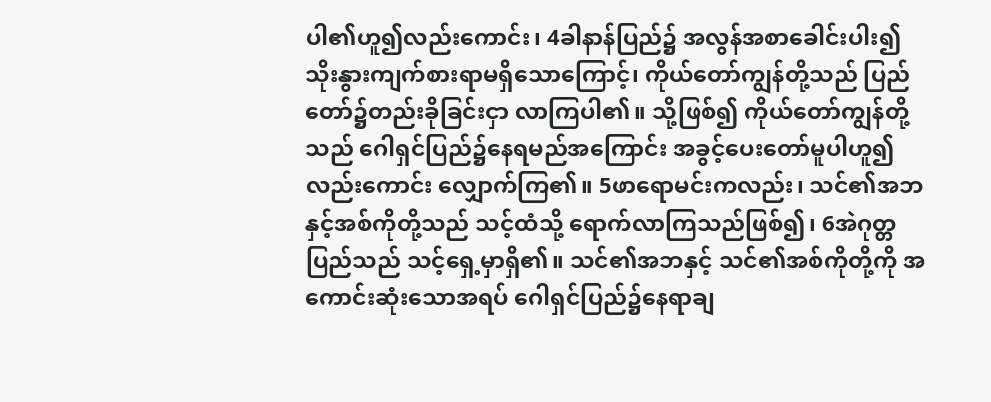ပါ၏ဟူ၍လည်းကောင်း၊ 4ခါနာန်ပြည်၌ အလွန်အစာခေါင်းပါး၍ သိုးနွားကျက်စားရာမရှိသောကြောင့်၊ ကိုယ်တော်ကျွန်တို့သည် ပြည်တော်၌တည်းခိုခြင်းငှာ လာကြပါ၏။ သို့ဖြစ်၍ ကိုယ်တော်ကျွန်တို့သည် ဂေါရှင်ပြည်၌နေရမည်အကြောင်း အခွင့်ပေးတော်မူပါဟူ၍လည်းကောင်း လျှောက်ကြ၏။ 5ဖာရောမင်းကလည်း၊ သင်၏အဘနှင့်အစ်ကိုတို့သည် သင့်ထံသို့ ရောက်လာကြသည်ဖြစ်၍၊ 6အဲဂုတ္တပြည်သည် သင့်ရှေ့မှာရှိ၏။ သင်၏အဘနှင့် သင်၏အစ်ကိုတို့ကို အကောင်းဆုံးသောအရပ် ဂေါရှင်ပြည်၌နေရာချ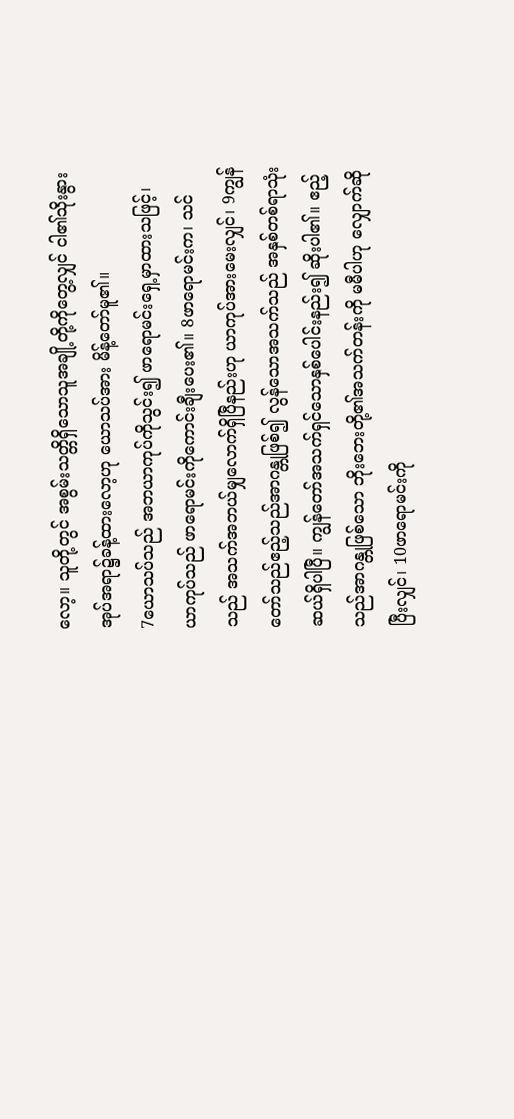လော့။ သူတို့တွင် အစွမ်းသတ္တိရှိသောသူအချို့တို့ကိုတွေ့လျှင် ငါ၏သိုးနွားအုပ်အရာ၌ခန့်ထားလော့ဟု ယောသပ်အား မိန့်တော်မူ၏။
7ယောသပ်သည် အဘယာကုပ်ကိုသွင်း၍ ဖာရောမင်းရှေ့မှာထားသဖြင့်၊ ယာကုပ်သည် ဖာရောမင်းကိုကောင်းချီးပေး၏။ 8ဖာရောမင်းက၊ သင်သည် အသက်အဘယ်မျှလောက်ရှိပြီနည်းဟု ယာကုပ်အားမေးလျှင်၊ 9ကျွန်တော်သည်ဧည့်သည်အာဂန္တုဖြစ်၍ လွန်သောအသက်သည် အနှစ်တစ်ရာသုံးဆယ်ရှိပါပြီ။ ကျွန်တော်အသက်ရှင်သောနှစ်ပေါင်းနည်း၍ ဆိုးပါ၏။ ဧည့်သည်အာဂန္တုဖြစ်သော ဘိုးဘေးတို့၏အသက်တန်းကို မမီပါဟု လျှောက်ဆိုပြီးလျှင်၊ 10ဖာရောမင်းကို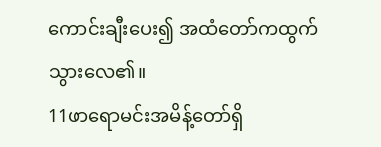ကောင်းချီးပေး၍ အထံတော်ကထွက်သွားလေ၏။
11ဖာရောမင်းအမိန့်တော်ရှိ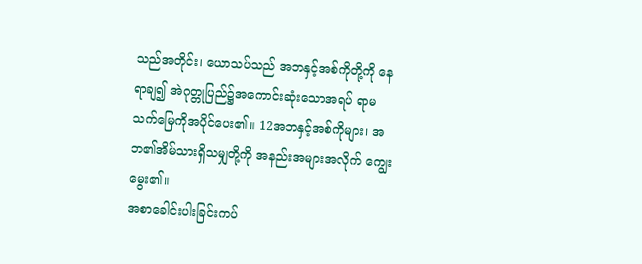သည်အတိုင်း၊ ယောသပ်သည် အဘနှင့်အစ်ကိုတို့ကို နေရာချ၍ အဲဂုတ္တုပြည်၌အကောင်းဆုံးသောအရပ် ရာမသက်မြေကိုအပိုင်ပေး၏။ 12အဘနှင့်အစ်ကိုများ၊ အဘ၏အိမ်သားရှိသမျှတို့ကို အနည်းအများအလိုက် ကျွေးမွေး၏။
အစာခေါင်းပါးခြင်းကပ်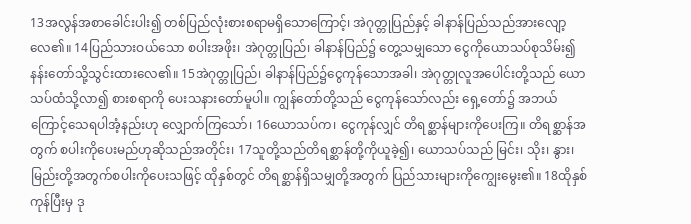13အလွန်အစာခေါင်းပါး၍ တစ်ပြည်လုံးစားစရာမရှိသောကြောင့်၊ အဲဂုတ္တုပြည်နှင့် ခါနာန်ပြည်သည်အားလျော့လေ၏။ 14ပြည်သားဝယ်သော စပါးအဖိုး၊ အဲဂုတ္တုပြည်၊ ခါနာန်ပြည်၌ တွေ့သမျှသော ငွေကိုယောသပ်စုသိမ်း၍ နန်းတော်သို့သွင်းထားလေ၏။ 15အဲဂုတ္တုပြည်၊ ခါနာန်ပြည်၌ငွေကုန်သောအခါ၊ အဲဂုတ္တုလူအပေါင်းတို့သည် ယောသပ်ထံသို့လာ၍ စားစရာကို ပေးသနားတော်မူပါ။ ကျွန်တော်တို့သည် ငွေကုန်သော်လည်း ရှေ့တော်၌ အဘယ်ကြောင့်သေရပါအံ့နည်းဟု လျှောက်ကြသော်၊ 16ယောသပ်က၊ ငွေကုန်လျှင် တိရစ္ဆာန်များကိုပေးကြ။ တိရစ္ဆာန်အတွက် စပါးကိုပေးမည်ဟုဆိုသည်အတိုင်း၊ 17သူတို့သည်တိရစ္ဆာန်တို့ကိုယူခဲ့၍၊ ယောသပ်သည် မြင်း၊ သိုး၊ နွား၊ မြည်းတို့အတွက်စပါးကိုပေးသဖြင့် ထိုနှစ်တွင် တိရစ္ဆာန်ရှိသမျှတို့အတွက် ပြည်သားများကိုကျွေးမွေး၏။ 18ထိုနှစ်ကုန်ပြီးမှ ဒု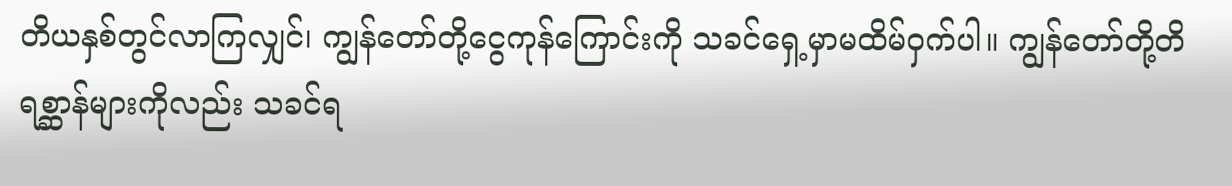တိယနှစ်တွင်လာကြလျှင်၊ ကျွန်တော်တို့ငွေကုန်ကြောင်းကို သခင်ရှေ့မှာမထိမ်ဝှက်ပါ။ ကျွန်တော်တို့တိရစ္ဆာန်များကိုလည်း သခင်ရ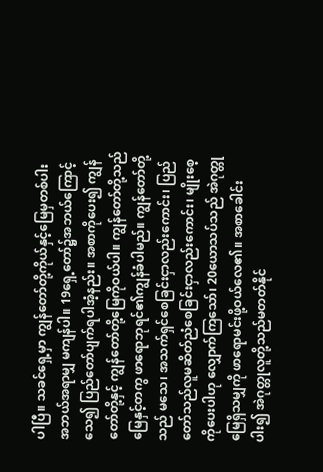ပါပြီ။ သခင်ရှေ့မှာ ကျွန်တော်တို့ကိုယ်နှင့်မြေမှတစ်ပါး အဘယ်အရာမျှ မကျန်ပါ။ 19ရှေ့တော်၌အဘယ်ကြောင့်သေ၍ ပြည်တော်ပျက်ရပါအံ့နည်း။ အစာကိုပေး၍ ကျွန်တော်တို့နှင့် ကျွန်တော်တို့မြေကိုဝယ်ပါ။ ကျွန်တော်တို့သည် မြေနှင့်တကွ ဖာရောဘုရင်၏ကျွန်ခံပါမည်။ ကျွန်တော်တို့သည် မသေ၊ အသက်ရှင်စေခြင်းငှာလည်းကောင်း၊ ပြည်တော်သည်လူမဆိတ်ညံစေခြင်းငှာလည်းကောင်း၊ မျိုးစေ့ကိုပေးပါဟု လျှောက်ကြသော်၊ 20ယောသပ်သည် အဲဂုတ္တုမြေရှိသမျှကို ဖာရောမင်းဖို့ဝယ်လေ၏။ အစာခေါင်းပါး၍ အဲဂုတ္တုလူတို့သည်မတတ်နိုင်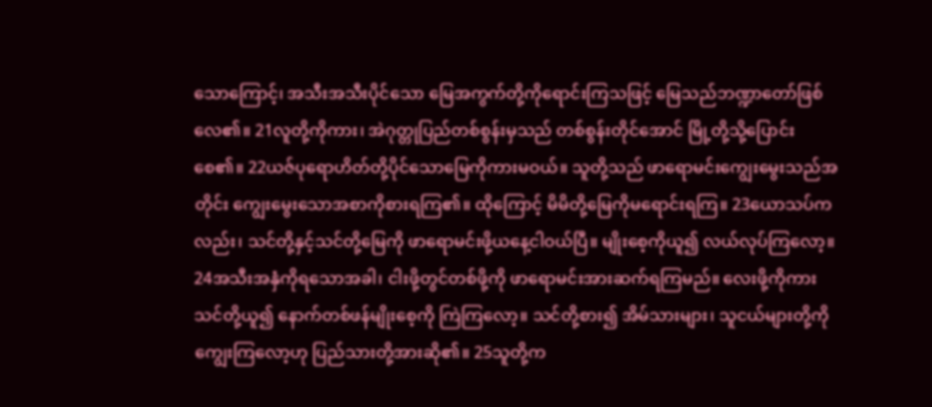သောကြောင့်၊ အသီးအသီးပိုင်သော မြေအကွက်တို့ကိုရောင်းကြသဖြင့် မြေသည်ဘဏ္ဍာတော်ဖြစ်လေ၏။ 21လူတို့ကိုကား၊ အဲဂုတ္တုပြည်တစ်စွန်းမှသည် တစ်စွန်းတိုင်အောင် မြို့တို့သို့ပြောင်းစေ၏။ 22ယဇ်ပုရောဟိတ်တို့ပိုင်သောမြေကိုကားမဝယ်။ သူတို့သည် ဖာရောမင်းကျွေးမွေးသည်အတိုင်း ကျွေးမွေးသောအစာကိုစားရကြ၏။ ထိုကြောင့် မိမိတို့မြေကိုမရောင်းရကြ။ 23ယောသပ်ကလည်း၊ သင်တို့နှင့်သင်တို့မြေကို ဖာရောမင်းဖို့ယနေ့ငါဝယ်ပြီ။ မျိုးစေ့ကိုယူ၍ လယ်လုပ်ကြလော့။ 24အသီးအနှံကိုရသောအခါ၊ ငါးဖို့တွင်တစ်ဖို့ကို ဖာရောမင်းအားဆက်ရကြမည်။ လေးဖို့ကိုကား သင်တို့ယူ၍ နောက်တစ်ဖန်မျိုးစေ့ကို ကြဲကြလော့။ သင်တို့စား၍ အိမ်သားများ၊ သူငယ်များတို့ကိုကျွေးကြလော့ဟု ပြည်သားတို့အားဆို၏။ 25သူတို့က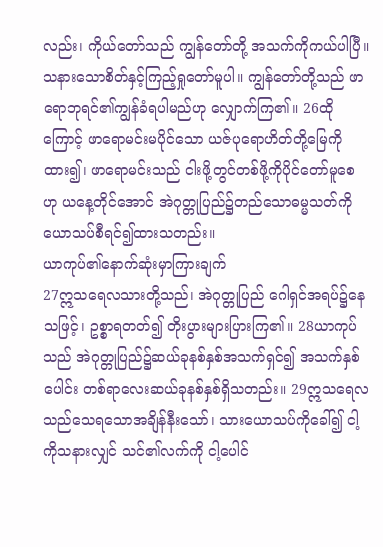လည်း၊ ကိုယ်တော်သည် ကျွန်တော်တို့ အသက်ကိုကယ်ပါပြီ။ သနားသောစိတ်နှင့်ကြည့်ရှုတော်မူပါ။ ကျွန်တော်တို့သည် ဖာရောဘုရင်၏ကျွန်ခံရပါမည်ဟု လျှောက်ကြ၏။ 26ထိုကြောင့် ဖာရောမင်းမပိုင်သော ယဇ်ပုရောဟိတ်တို့မြေကိုထား၍၊ ဖာရောမင်းသည် ငါးဖို့တွင်တစ်ဖို့ကိုပိုင်တော်မူစေဟု ယနေ့တိုင်အောင် အဲဂုတ္တုပြည်၌တည်သောဓမ္မသတ်ကို ယောသပ်စီရင်၍ထားသတည်း။
ယာကုပ်၏နောက်ဆုံးမှာကြားချက်
27ဣသရေလသားတို့သည်၊ အဲဂုတ္တုပြည် ဂေါရှင်အရပ်၌နေသဖြင့်၊ ဥစ္စာရတတ်၍ တိုးပွားများပြားကြ၏။ 28ယာကုပ်သည် အဲဂုတ္တုပြည်၌ဆယ်ခုနစ်နှစ်အသက်ရှင်၍ အသက်နှစ်ပေါင်း တစ်ရာလေးဆယ်ခုနစ်နှစ်ရှိသတည်း။ 29ဣသရေလသည်သေရသောအချိန်နီးသော်၊ သားယောသပ်ကိုခေါ်၍ ငါ့ကိုသနားလျှင် သင်၏လက်ကို ငါ့ပေါင်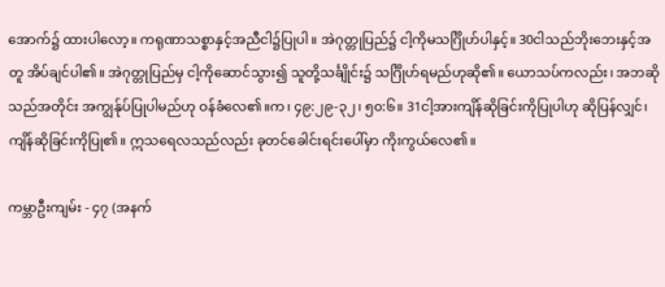အောက်၌ ထားပါလော့။ ကရုဏာသစ္စာနှင့်အညီငါ၌ပြုပါ။ အဲဂုတ္တုပြည်၌ ငါ့ကိုမသင်္ဂြိုဟ်ပါနှင့်။ 30ငါသည်ဘိုးဘေးနှင့်အတူ အိပ်ချင်ပါ၏။ အဲဂုတ္တုပြည်မှ ငါ့ကိုဆောင်သွား၍ သူတို့သင်္ချိုင်း၌ သင်္ဂြိုဟ်ရမည်ဟုဆို၏။ ယောသပ်ကလည်း၊ အဘဆိုသည်အတိုင်း အကျွန်ုပ်ပြုပါမည်ဟု ဝန်ခံလေ၏။က၊ ၄၉:၂၉-၃၂၊ ၅၀:၆။ 31ငါ့အားကျိန်ဆိုခြင်းကိုပြုပါဟု ဆိုပြန်လျှင်၊ ကျိန်ဆိုခြင်းကိုပြု၏။ ဣသရေလသည်လည်း ခုတင်ခေါင်းရင်းပေါ်မှာ ကိုးကွယ်လေ၏။

ကမ္ဘာဦးကျမ်း - ၄၇ (အနက်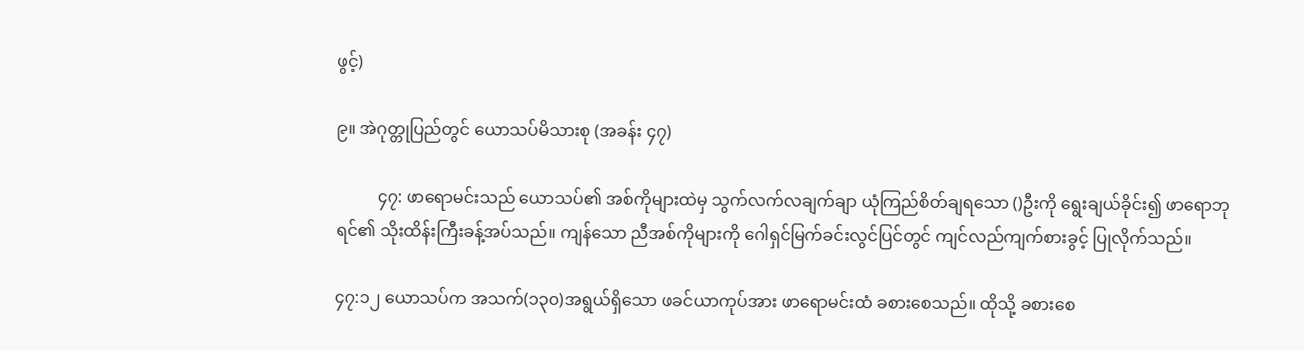ဖွင့်)

၉။ အဲဂုတ္တုပြည်တွင် ယောသပ်မိသားစု (အခန်း ၄၇)

          ၄၇: ဖာရောမင်းသည် ယောသပ်၏ အစ်ကိုများထဲမှ သွက်လက်လချက်ချာ ယုံကြည်စိတ်ချရသော ()ဦးကို ရွေးချယ်ခိုင်း၍ ဖာရောဘုရင်၏ သိုးထိန်းကြီးခန့်အပ်သည်။ ကျန်သော ညီအစ်ကိုများကို ဂေါရှင်မြက်ခင်းလွင်ပြင်တွင် ကျင်လည်ကျက်စားခွင့် ပြုလိုက်သည်။

၄၇:၁၂ ယောသပ်က အသက်(၁၃၀)အရွယ်ရှိသော ဖခင်ယာကုပ်အား ဖာရောမင်းထံ ခစားစေသည်။ ထိုသို့ ခစားစေ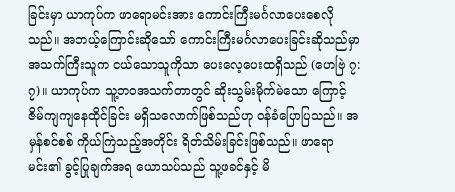ခြင်းမှာ ယာကုပ်က ဖာရောမင်းအား ကောင်းကြီးမင်္ဂလာပေးစေလိုသည်။ အဘယ့်ကြောင်းဆိုသော် ကောင်းကြီးမင်္ဂလာပေးခြင်းဆိုသည်မှာ အသက်ကြီးသူက ငယ်သောသူကိုသာ ပေးလေ့ပေးထရှိသည် (ဟေဗြဲ ၇:၇)။ ယာကုပ်က သူ့ဘဝအသက်တာတွင် ဆိုးသွမ်းမိုက်မဲသော ကြောင့် ဇိမ်ကျကျနေထိုင်ခြင်း မရှိသလောက်ဖြစ်သည်ဟု ဝန်ခံပြောပြသည်။ အမှန်စင်စစ် ကိုယ်ကြဲသည့်အတိုင်း ရိတ်သိမ်းခြင်းဖြစ်သည်။ ဖာရောမင်း၏ ခွင့်ပြုချက်အရ ယောသပ်သည် သူ့ဖခင်နှင့် မိ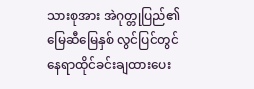သားစုအား အဲဂုတ္တုပြည်၏ မြေဆီမြေနှစ် လွင်ပြင်တွင် နေရာထိုင်ခင်းချထားပေး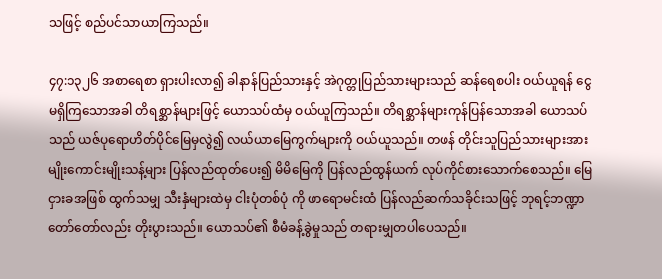သဖြင့် စည်ပင်သာယာကြသည်။

၄၇:၁၃၂၆ အစာရေစာ ရှားပါးလာ၍ ခါနာန်ပြည်သားနှင့် အဲဂုတ္တုပြည်သားများသည် ဆန်ရေစပါး ဝယ်ယူရန် ငွေမရှိကြသောအခါ တိရစ္ဆာန်များဖြင့် ယောသပ်ထံမှ ဝယ်ယူကြသည်။ တိရစ္ဆာန်များကုန်ပြန်သောအခါ ယောသပ်သည် ယဇ်ပုရောဟိတ်ပိုင်မြေမှလွဲ၍ လယ်ယာမြေကွက်များကို ဝယ်ယူသည်။ တဖန် တိုင်းသူပြည်သားများအား မျိုးကောင်းမျိုးသန့်များ ပြန်လည်ထုတ်ပေး၍ မိမိမြေကို ပြန်လည်ထွန်ယက် လုပ်ကိုင်စားသောက်စေသည်။ မြေငှားခအဖြစ် ထွက်သမျှ သီးနှံများထဲမှ ငါးပုံတစ်ပုံ ကို ဖာရောမင်းထံ ပြန်လည်ဆက်သခိုင်းသဖြင့် ဘုရင့်ဘဏ္ဍာတော်တော်လည်း တိုးပွားသည်။ ယောသပ်၏ စီမံခန့်ခွဲမှုသည် တရားမျှတပါပေသည်။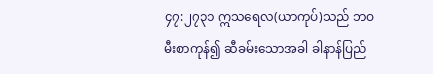၄၇:၂၇၃၁ ဣသရေလ(ယာကုပ်)သည် ဘဝမီးစာကုန်၍ ဆီခမ်းသောအခါ ခါနာန်ပြည်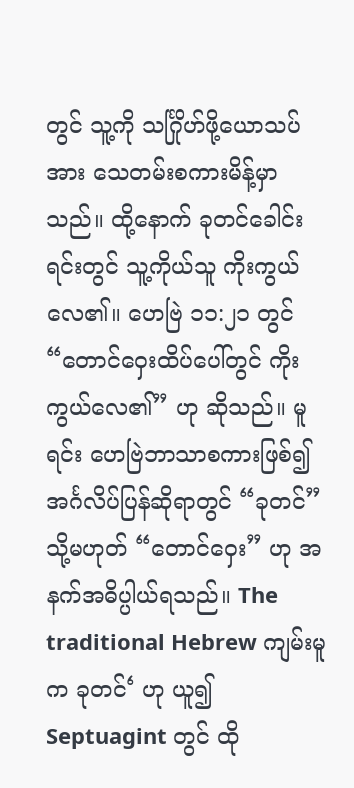တွင် သူ့ကို သင်္ဂြိုဟ်ဖို့ယောသပ်အား သေတမ်းစကားမိန့်မှာသည်။ ထို့နောက် ခုတင်ခေါင်းရင်းတွင် သူ့ကိုယ်သူ ကိုးကွယ်လေ၏။ ဟေဗြဲ ၁၁:၂၁ တွင် “တောင်ဝှေးထိပ်ပေါ်တွင် ကိုးကွယ်လေ၏” ဟု ဆိုသည်။ မူရင်း ဟေဗြဲဘာသာစကားဖြစ်၍ အင်္ဂလိပ်ပြန်ဆိုရာတွင် “ခုတင်” သို့မဟုတ် “တောင်ဝှေး” ဟု အနက်အဓိပ္ပါယ်ရသည်။ The traditional Hebrew ကျမ်းမူက ခုတင်‘ ဟု ယူ၍ Septuagint တွင် ထို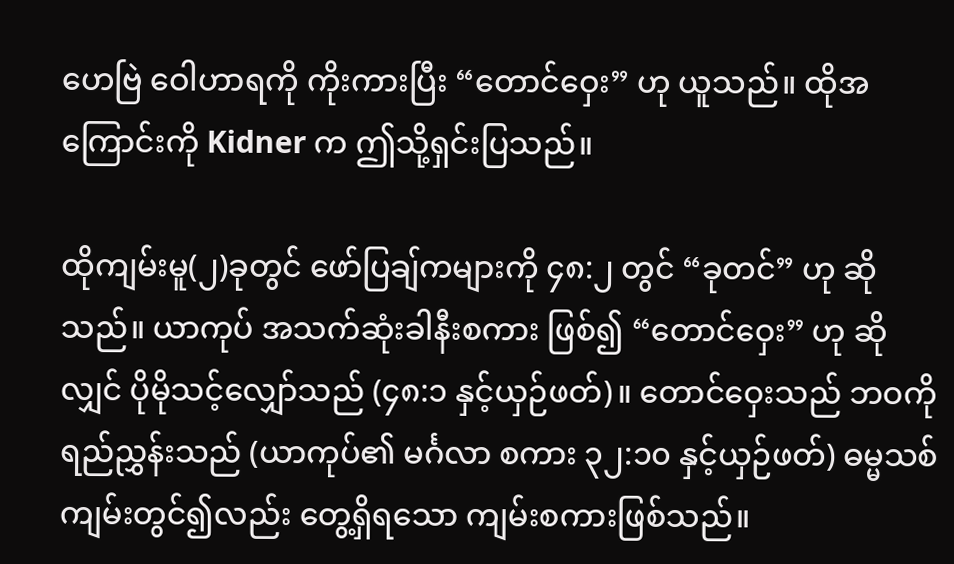ဟေဗြဲ ဝေါဟာရကို ကိုးကားပြီး “တောင်ဝှေး” ဟု ယူသည်။ ထိုအကြောင်းကို Kidner က ဤသို့ရှင်းပြသည်။

ထိုကျမ်းမူ(၂)ခုတွင် ဖော်ပြချ်ကများကို ၄၈:၂ တွင် “ခုတင်” ဟု ဆိုသည်။ ယာကုပ် အသက်ဆုံးခါနီးစကား ဖြစ်၍ “တောင်ဝှေး” ဟု ဆိုလျှင် ပိုမိုသင့်လျှော်သည် (၄၈:၁ နှင့်ယှဉ်ဖတ်)။ တောင်ဝှေးသည် ဘဝကို ရည်ညွှန်းသည် (ယာကုပ်၏ မင်္ဂလာ စကား ၃၂:၁၀ နှင့်ယှဉ်ဖတ်) ဓမ္မသစ်ကျမ်းတွင်၍လည်း တွေ့ရှိရသော ကျမ်းစကားဖြစ်သည်။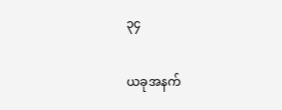၃၄

ယခုအနက်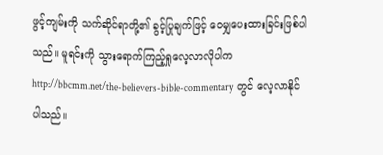ဖွင့်ကျမ်းကို သက်ဆိုင်ရာတို့၏ ခွင့်ပြုချက်ဖြင့် ဝေမျှပေးထားခြင်းဖြစ်ပါသည်။ မူရင်းကို သွားရောက်ကြည့်ရှုလေ့လာလိုပါက  http://bbcmm.net/the-believers-bible-commentary  တွင် လေ့လာနိုင်ပါသည်။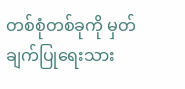တစ်စုံတစ်ခုကို မှတ်ချက်ပြုရေးသား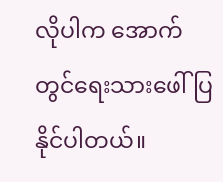လိုပါက အောက်တွင်ရေးသားဖေါ်ပြနိုင်ပါတယ်။